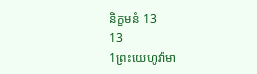និក្ខមនំ 13
13
1ព្រះយេហូវ៉ាមា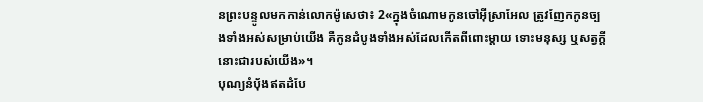នព្រះបន្ទូលមកកាន់លោកម៉ូសេថា៖ 2«ក្នុងចំណោមកូនចៅអ៊ីស្រាអែល ត្រូវញែកកូនច្បងទាំងអស់សម្រាប់យើង គឺកូនដំបូងទាំងអស់ដែលកើតពីពោះម្តាយ ទោះមនុស្ស ឬសត្វក្ដី នោះជារបស់យើង»។
បុណ្យនំបុ័ងឥតដំបែ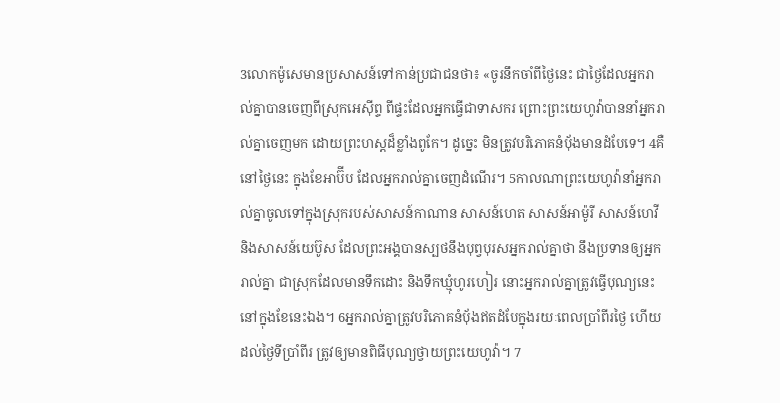3លោកម៉ូសេមានប្រសាសន៍ទៅកាន់ប្រជាជនថា៖ «ចូរនឹកចាំពីថ្ងៃនេះ ជាថ្ងៃដែលអ្នករាល់គ្នាបានចេញពីស្រុកអេស៊ីព្ទ ពីផ្ទះដែលអ្នកធ្វើជាទាសករ ព្រោះព្រះយេហូវ៉ាបាននាំអ្នករាល់គ្នាចេញមក ដោយព្រះហស្តដ៏ខ្លាំងពូកែ។ ដូច្នេះ មិនត្រូវបរិភោគនំបុ័ងមានដំបែទេ។ 4គឺនៅថ្ងៃនេះ ក្នុងខែអាប៊ីប ដែលអ្នករាល់គ្នាចេញដំណើរ។ 5កាលណាព្រះយេហូវ៉ានាំអ្នករាល់គ្នាចូលទៅក្នុងស្រុករបស់សាសន៍កាណាន សាសន៍ហេត សាសន៍អាម៉ូរី សាសន៍ហេវី និងសាសន៍យេប៊ូស ដែលព្រះអង្គបានស្បថនឹងបុព្វបុរសអ្នករាល់គ្នាថា នឹងប្រទានឲ្យអ្នករាល់គ្នា ជាស្រុកដែលមានទឹកដោះ និងទឹកឃ្មុំហូរហៀរ នោះអ្នករាល់គ្នាត្រូវធ្វើបុណ្យនេះ នៅក្នុងខែនេះឯង។ 6អ្នករាល់គ្នាត្រូវបរិភោគនំបុ័ងឥតដំបែក្នុងរយៈពេលប្រាំពីរថ្ងៃ ហើយដល់ថ្ងៃទីប្រាំពីរ ត្រូវឲ្យមានពិធីបុណ្យថ្វាយព្រះយេហូវ៉ា។ 7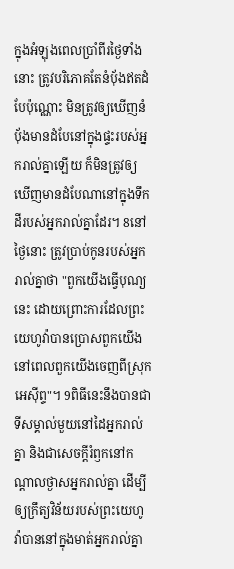ក្នុងអំឡុងពេលប្រាំពីរថ្ងៃទាំងនោះ ត្រូវបរិភោគតែនំបុ័ងឥតដំបែប៉ុណ្ណោះ មិនត្រូវឲ្យឃើញនំបុ័ងមានដំបែនៅក្នុងផ្ទះរបស់អ្នករាល់គ្នាឡើយ ក៏មិនត្រូវឲ្យឃើញមានដំបែណានៅក្នុងទឹកដីរបស់អ្នករាល់គ្នាដែរ។ 8នៅថ្ងៃនោះ ត្រូវប្រាប់កូនរបស់អ្នករាល់គ្នាថា "ពួកយើងធ្វើបុណ្យនេះ ដោយព្រោះការដែលព្រះយេហូវ៉ាបានប្រោសពួកយើង នៅពេលពួកយើងចេញពីស្រុកអេស៊ីព្ទ"។ 9ពិធីនេះនឹងបានជាទីសម្គាល់មួយនៅដៃអ្នករាល់គ្នា និងជាសេចក្ដីរំឭកនៅកណ្ដាលថ្ងាសអ្នករាល់គ្នា ដើម្បីឲ្យក្រឹត្យវិន័យរបស់ព្រះយេហូវ៉ាបាននៅក្នុងមាត់អ្នករាល់គ្នា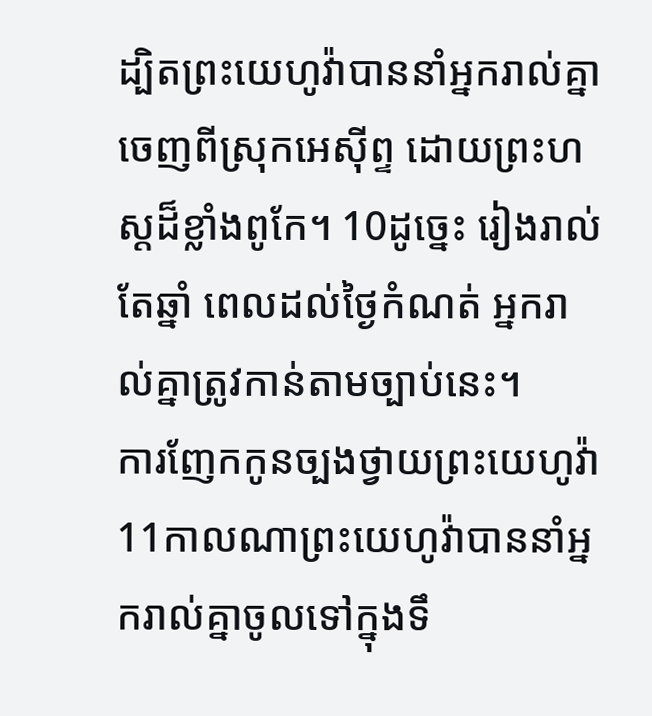ដ្បិតព្រះយេហូវ៉ាបាននាំអ្នករាល់គ្នាចេញពីស្រុកអេស៊ីព្ទ ដោយព្រះហស្តដ៏ខ្លាំងពូកែ។ 10ដូច្នេះ រៀងរាល់តែឆ្នាំ ពេលដល់ថ្ងៃកំណត់ អ្នករាល់គ្នាត្រូវកាន់តាមច្បាប់នេះ។
ការញែកកូនច្បងថ្វាយព្រះយេហូវ៉ា
11កាលណាព្រះយេហូវ៉ាបាននាំអ្នករាល់គ្នាចូលទៅក្នុងទឹ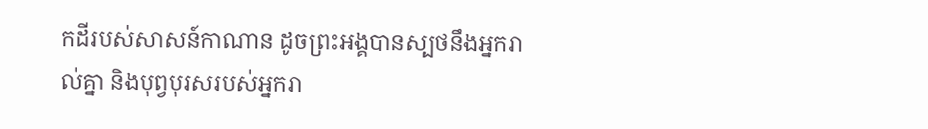កដីរបស់សាសន៍កាណាន ដូចព្រះអង្គបានស្បថនឹងអ្នករាល់គ្នា និងបុព្វបុរសរបស់អ្នករា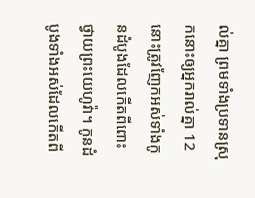ល់គ្នា ព្រមទាំងប្រទានស្រុកនោះឲ្យអ្នករាល់គ្នា 12នោះត្រូវញែកអស់ទាំងកូនដំបូងដែលកើតពីពោះ ថ្វាយព្រះយេហូវ៉ា។ កូនដំបូងទាំងអស់ដែលកើតពី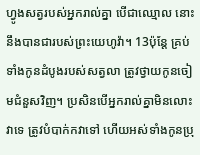ហ្វូងសត្វរបស់អ្នករាល់គ្នា បើជាឈ្មោល នោះនឹងបានជារបស់ព្រះយេហូវ៉ា។ 13ប៉ុន្តែ គ្រប់ទាំងកូនដំបូងរបស់សត្វលា ត្រូវថ្វាយកូនចៀមជំនួសវិញ។ ប្រសិនបើអ្នករាល់គ្នាមិនលោះវាទេ ត្រូវបំបាក់កវាទៅ ហើយអស់ទាំងកូនប្រុ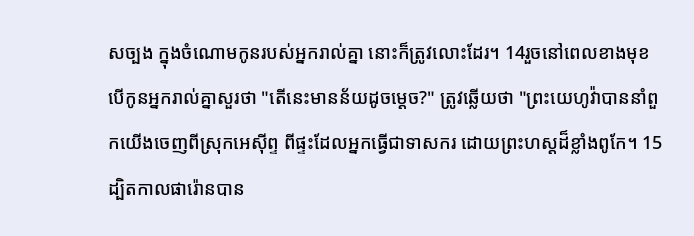សច្បង ក្នុងចំណោមកូនរបស់អ្នករាល់គ្នា នោះក៏ត្រូវលោះដែរ។ 14រួចនៅពេលខាងមុខ បើកូនអ្នករាល់គ្នាសួរថា "តើនេះមានន័យដូចម្ដេច?" ត្រូវឆ្លើយថា "ព្រះយេហូវ៉ាបាននាំពួកយើងចេញពីស្រុកអេស៊ីព្ទ ពីផ្ទះដែលអ្នកធ្វើជាទាសករ ដោយព្រះហស្តដ៏ខ្លាំងពូកែ។ 15ដ្បិតកាលផារ៉ោនបាន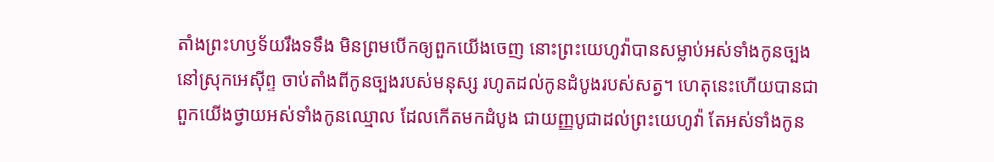តាំងព្រះហឫទ័យរឹងទទឹង មិនព្រមបើកឲ្យពួកយើងចេញ នោះព្រះយេហូវ៉ាបានសម្លាប់អស់ទាំងកូនច្បងនៅស្រុកអេស៊ីព្ទ ចាប់តាំងពីកូនច្បងរបស់មនុស្ស រហូតដល់កូនដំបូងរបស់សត្វ។ ហេតុនេះហើយបានជាពួកយើងថ្វាយអស់ទាំងកូនឈ្មោល ដែលកើតមកដំបូង ជាយញ្ញបូជាដល់ព្រះយេហូវ៉ា តែអស់ទាំងកូន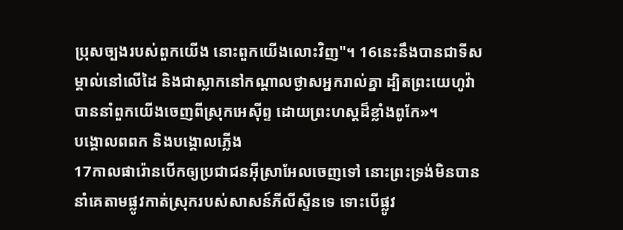ប្រុសច្បងរបស់ពួកយើង នោះពួកយើងលោះវិញ"។ 16នេះនឹងបានជាទីសម្គាល់នៅលើដៃ និងជាស្លាកនៅកណ្ដាលថ្ងាសអ្នករាល់គ្នា ដ្បិតព្រះយេហូវ៉ាបាននាំពួកយើងចេញពីស្រុកអេស៊ីព្ទ ដោយព្រះហស្តដ៏ខ្លាំងពូកែ»។
បង្គោលពពក និងបង្គោលភ្លើង
17កាលផារ៉ោនបើកឲ្យប្រជាជនអ៊ីស្រាអែលចេញទៅ នោះព្រះទ្រង់មិនបាននាំគេតាមផ្លូវកាត់ស្រុករបស់សាសន៍ភីលីស្ទីនទេ ទោះបើផ្លូវ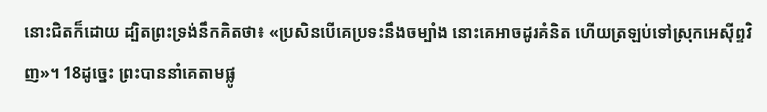នោះជិតក៏ដោយ ដ្បិតព្រះទ្រង់នឹកគិតថា៖ «ប្រសិនបើគេប្រទះនឹងចម្បាំង នោះគេអាចដូរគំនិត ហើយត្រឡប់ទៅស្រុកអេស៊ីព្ទវិញ»។ 18ដូច្នេះ ព្រះបាននាំគេតាមផ្លូ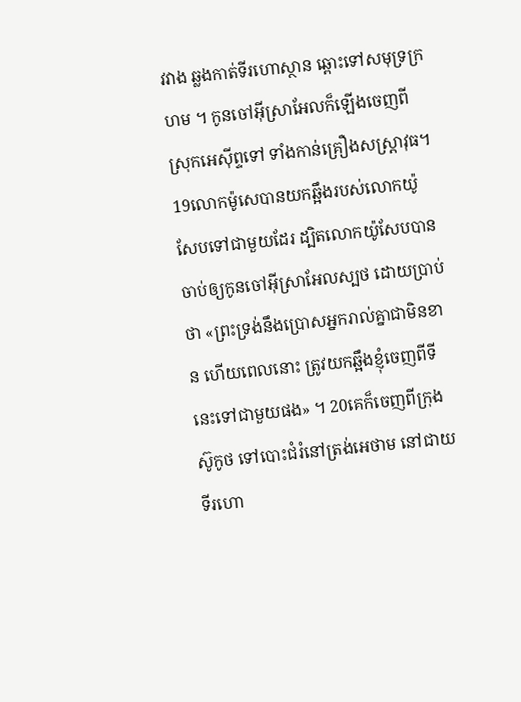វវាង ឆ្លងកាត់ទីរហោស្ថាន ឆ្ពោះទៅសមុទ្រក្រហម ។ កូនចៅអ៊ីស្រាអែលក៏ឡើងចេញពីស្រុកអេស៊ីព្ទទៅ ទាំងកាន់គ្រឿងសស្ត្រាវុធ។ 19លោកម៉ូសេបានយកឆ្អឹងរបស់លោកយ៉ូសែបទៅជាមួយដែរ ដ្បិតលោកយ៉ូសែបបានចាប់ឲ្យកូនចៅអ៊ីស្រាអែលស្បថ ដោយប្រាប់ថា «ព្រះទ្រង់នឹងប្រោសអ្នករាល់គ្នាជាមិនខាន ហើយពេលនោះ ត្រូវយកឆ្អឹងខ្ញុំចេញពីទីនេះទៅជាមួយផង» ។ 20គេក៏ចេញពីក្រុងស៊ូកូថ ទៅបោះជំរំនៅត្រង់អេថាម នៅជាយទីរហោ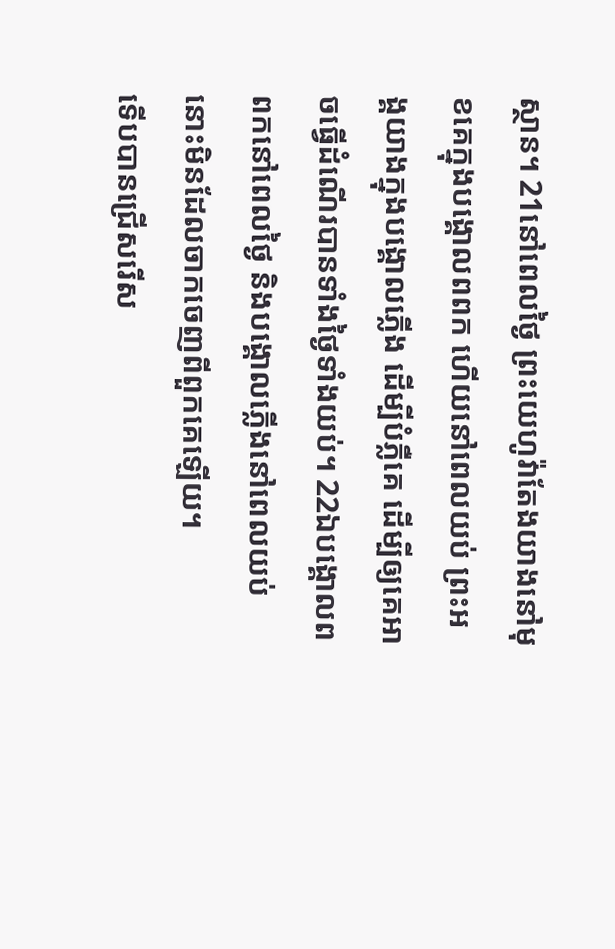ស្ថាន។ 21នៅពេលថ្ងៃ ព្រះយេហូវ៉ាតែងយាងនៅមុខគេក្នុងបង្គោលពពក ហើយនៅពេលយប់ ព្រះអង្គយាងក្នុងបង្គោលភ្លើង ដើម្បីបំភ្លឺគេ ដើម្បីឲ្យគេអាចធ្វើដំណើរបានទាំងថ្ងៃទាំងយប់។ 22ឯបង្គោលពពកនៅពេលថ្ងៃ និងបង្គោលភ្លើងនៅពេលយប់ នោះមិនដែលចាកចេញពីពួកគេឡើយ។
ទើបបានជ្រើសរើស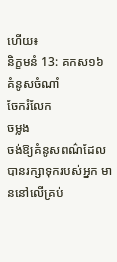ហើយ៖
និក្ខមនំ 13: គកស១៦
គំនូសចំណាំ
ចែករំលែក
ចម្លង
ចង់ឱ្យគំនូសពណ៌ដែលបានរក្សាទុករបស់អ្នក មាននៅលើគ្រប់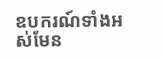ឧបករណ៍ទាំងអស់មែន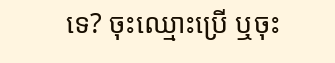ទេ? ចុះឈ្មោះប្រើ ឬចុះ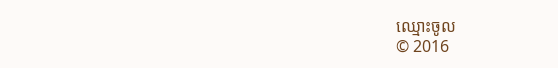ឈ្មោះចូល
© 2016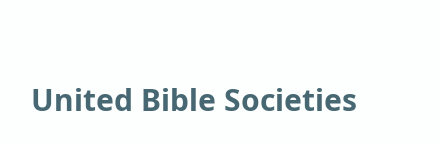United Bible Societies